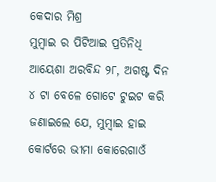କେଦାର ମିଶ୍ର
ମୁମ୍ବାଇ ର ପିଟିଆଇ ପ୍ରତିନିଧି ଆୟେଶା ଅରବିନ୍ଦ ୨୮, ଅଗଷ୍ଟ ଦିନ ୪ ଟା ବେଳେ ଗୋଟେ ଟୁଇଟ କରି ଜଣାଇଲେ ଯେ, ମୁମ୍ବାଇ ହାଇ କୋର୍ଟରେ ଭୀମା କୋରେଗାଓଁ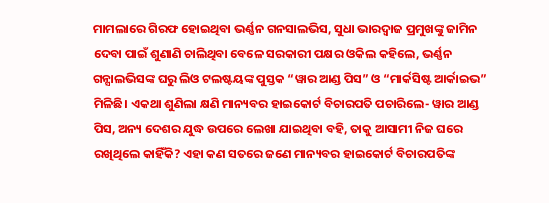ମାମଲାରେ ଗିରଫ ହୋଇଥିବା ଭର୍ଣ୍ଣନ ଗନସାଲଭିସ, ସୁଧା ଭାରଦ୍ଵାଜ ପ୍ରମୁଖଙ୍କୁ ଜାମିନ ଦେବା ପାଇଁ ଶୁଣାଣି ଚାଲିଥିବା ବେଳେ ସରକାରୀ ପକ୍ଷର ଓକିଲ କହିଲେ, ଭର୍ଣ୍ଣନ ଗନ୍ସାଲଭିସଙ୍କ ଘରୁ ଲିଓ ଟଲଷ୍ଟୟଙ୍କ ପୁସ୍ତକ “ୱାର ଆଣ୍ଡ ପିସ” ଓ “ମାର୍କସିଷ୍ଟ ଆର୍କାଇଭ” ମିଳିଛି। ଏକଥା ଶୁଣିଲା କ୍ଷଣି ମାନ୍ୟବର ହାଇକୋର୍ଟ ବିଚାରପତି ପଚାରିଲେ- ୱାର ଆଣ୍ଡ ପିସ, ଅନ୍ୟ ଦେଶର ଯୁଦ୍ଧ ଉପରେ ଲେଖା ଯାଇଥିବା ବହି, ତାକୁ ଆସାମୀ ନିଜ ଘରେ ରଖିଥିଲେ କାହିଁକି? ଏହା କଣ ସତରେ ଜଣେ ମାନ୍ୟବର ହାଇକୋର୍ଟ ବିଚାରପତିଙ୍କ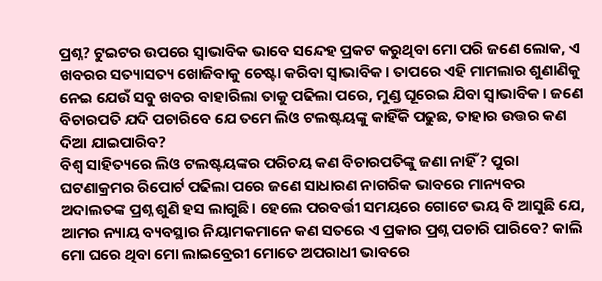ପ୍ରଶ୍ନ? ଟୁଇଟର ଉପରେ ସ୍ଵାଭାବିକ ଭାବେ ସନ୍ଦେହ ପ୍ରକଟ କରୁଥିବା ମୋ ପରି ଜଣେ ଲୋକ, ଏ ଖବରର ସତ୍ୟାସତ୍ୟ ଖୋଜିବାକୁ ଚେଷ୍ଟା କରିବା ସ୍ଵାଭାବିକ। ତାପରେ ଏହି ମାମଲାର ଶୁଣାଣିକୁ ନେଇ ଯେଉଁ ସବୁ ଖବର ବାହାରିଲା ତାକୁ ପଢିଲା ପରେ, ମୁଣ୍ଡ ଘୂରେଇ ଯିବା ସ୍ଵାଭାବିକ। ଜଣେ ବିଚାରପତି ଯଦି ପଚାରିବେ ଯେ ତମେ ଲିଓ ଟଲଷ୍ଟୟଙ୍କୁ କାହିଁକି ପଢୁଛ, ତାହାର ଉତ୍ତର କଣ ଦିଆ ଯାଇପାରିବ?
ବିଶ୍ଵ ସାହିତ୍ୟରେ ଲିଓ ଟଲଷ୍ଟୟଙ୍କର ପରିଚୟ କଣ ବିଚାରପତିଙ୍କୁ ଜଣା ନାହିଁ? ପୁରା ଘଟଣାକ୍ରମର ରିପୋର୍ଟ ପଢିଲା ପରେ ଜଣେ ସାଧାରଣ ନାଗରିକ ଭାବରେ ମାନ୍ୟବର ଅଦାଲତଙ୍କ ପ୍ରଶ୍ନ ଶୁଣି ହସ ଲାଗୁଛି। ହେଲେ ପରବର୍ତ୍ତୀ ସମୟରେ ଗୋଟେ ଭୟ ବି ଆସୁଛି ଯେ, ଆମର ନ୍ୟାୟ ବ୍ୟବସ୍ଥାର ନିୟାମକମାନେ କଣ ସତରେ ଏ ପ୍ରକାର ପ୍ରଶ୍ନ ପଚାରି ପାରିବେ? କାଲି ମୋ ଘରେ ଥିବା ମୋ ଲାଇବ୍ରେରୀ ମୋତେ ଅପରାଧୀ ଭାବରେ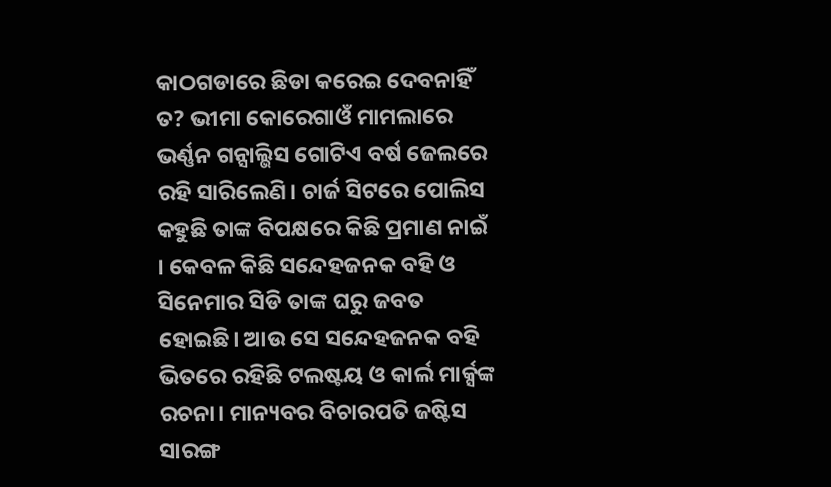କାଠଗଡାରେ ଛିଡା କରେଇ ଦେବନାହିଁ ତ? ଭୀମା କୋରେଗାଓଁ ମାମଲାରେ ଭର୍ଣ୍ଣନ ଗନ୍ସାଲ୍ଭିସ ଗୋଟିଏ ବର୍ଷ ଜେଲରେ ରହି ସାରିଲେଣି। ଚାର୍ଜ ସିଟରେ ପୋଲିସ କହୁଛି ତାଙ୍କ ବିପକ୍ଷରେ କିଛି ପ୍ରମାଣ ନାଇଁ । କେବଳ କିଛି ସନ୍ଦେହଜନକ ବହି ଓ ସିନେମାର ସିଡି ତାଙ୍କ ଘରୁ ଜବତ ହୋଇଛି। ଆଉ ସେ ସନ୍ଦେହଜନକ ବହି ଭିତରେ ରହିଛି ଟଲଷ୍ଟୟ ଓ କାର୍ଲ ମାର୍କ୍ସଙ୍କ ରଚନା। ମାନ୍ୟବର ବିଚାରପତି ଜଷ୍ଟିସ ସାରଙ୍ଗ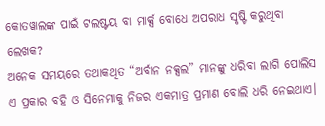କୋତୱାଲଙ୍କ ପାଇଁ ଟଲଷ୍ଟୟ ବା ମାର୍କ୍ସ ବୋଧେ ଅପରାଧ ସୃଷ୍ଟି କରୁଥିବା ଲେଖକ?
ଅନେକ ସମୟରେ ତଥାକଥିତ “ଅର୍ବାନ ନକ୍ସଲ” ମାନଙ୍କୁ ଧରିବା ଲାଗି ପୋଲିସ ଏ ପ୍ରକାର ବହି ଓ ସିନେମାକୁ ନିଜର ଏକମାତ୍ର ପ୍ରମାଣ ବୋଲି ଧରି ନେଇଥାଏ।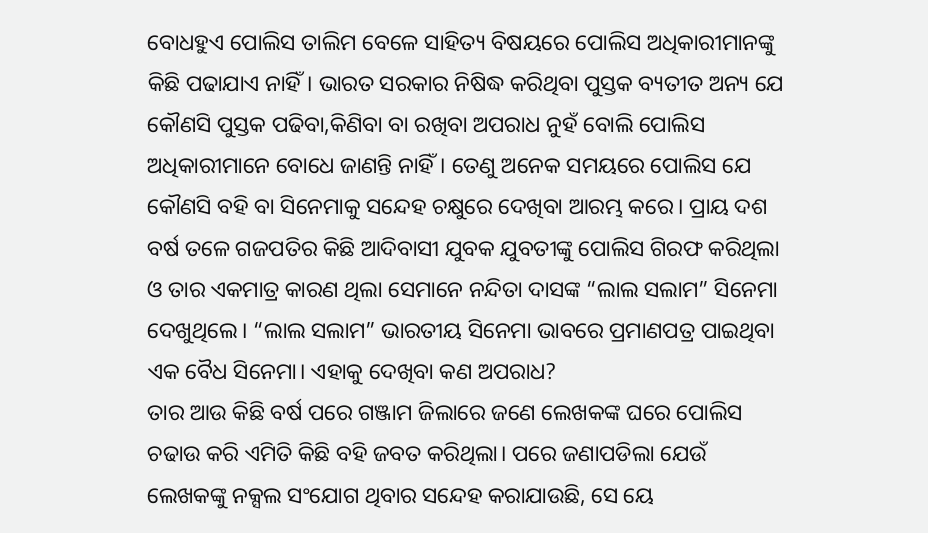ବୋଧହୁଏ ପୋଲିସ ତାଲିମ ବେଳେ ସାହିତ୍ୟ ବିଷୟରେ ପୋଲିସ ଅଧିକାରୀମାନଙ୍କୁ କିଛି ପଢାଯାଏ ନାହିଁ। ଭାରତ ସରକାର ନିଷିଦ୍ଧ କରିଥିବା ପୁସ୍ତକ ବ୍ୟତୀତ ଅନ୍ୟ ଯେ କୌଣସି ପୁସ୍ତକ ପଢିବା,କିଣିବା ବା ରଖିବା ଅପରାଧ ନୁହଁ ବୋଲି ପୋଲିସ ଅଧିକାରୀମାନେ ବୋଧେ ଜାଣନ୍ତି ନାହିଁ। ତେଣୁ ଅନେକ ସମୟରେ ପୋଲିସ ଯେ କୌଣସି ବହି ବା ସିନେମାକୁ ସନ୍ଦେହ ଚକ୍ଷୁରେ ଦେଖିବା ଆରମ୍ଭ କରେ। ପ୍ରାୟ ଦଶ ବର୍ଷ ତଳେ ଗଜପତିର କିଛି ଆଦିବାସୀ ଯୁବକ ଯୁବତୀଙ୍କୁ ପୋଲିସ ଗିରଫ କରିଥିଲା ଓ ତାର ଏକମାତ୍ର କାରଣ ଥିଲା ସେମାନେ ନନ୍ଦିତା ଦାସଙ୍କ “ଲାଲ ସଲାମ” ସିନେମା ଦେଖୁଥିଲେ। “ଲାଲ ସଲାମ” ଭାରତୀୟ ସିନେମା ଭାବରେ ପ୍ରମାଣପତ୍ର ପାଇଥିବା ଏକ ବୈଧ ସିନେମା। ଏହାକୁ ଦେଖିବା କଣ ଅପରାଧ?
ତାର ଆଉ କିଛି ବର୍ଷ ପରେ ଗଞ୍ଜାମ ଜିଲାରେ ଜଣେ ଲେଖକଙ୍କ ଘରେ ପୋଲିସ ଚଢାଉ କରି ଏମିତି କିଛି ବହି ଜବତ କରିଥିଲା। ପରେ ଜଣାପଡିଲା ଯେଉଁ ଲେଖକଙ୍କୁ ନକ୍ସଲ ସଂଯୋଗ ଥିବାର ସନ୍ଦେହ କରାଯାଉଛି, ସେ ୟେ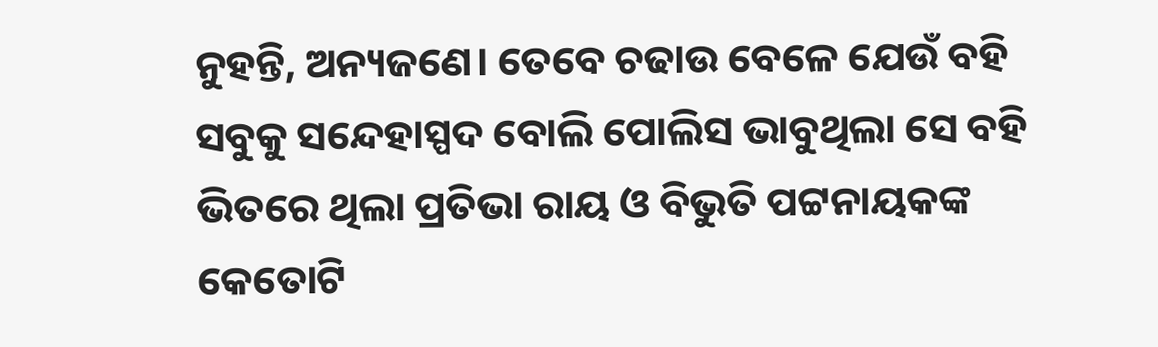ନୁହନ୍ତି, ଅନ୍ୟଜଣେ। ତେବେ ଚଢାଉ ବେଳେ ଯେଉଁ ବହି ସବୁକୁ ସନ୍ଦେହାସ୍ପଦ ବୋଲି ପୋଲିସ ଭାବୁଥିଲା ସେ ବହି ଭିତରେ ଥିଲା ପ୍ରତିଭା ରାୟ ଓ ବିଭୁତି ପଟ୍ଟନାୟକଙ୍କ କେତୋଟି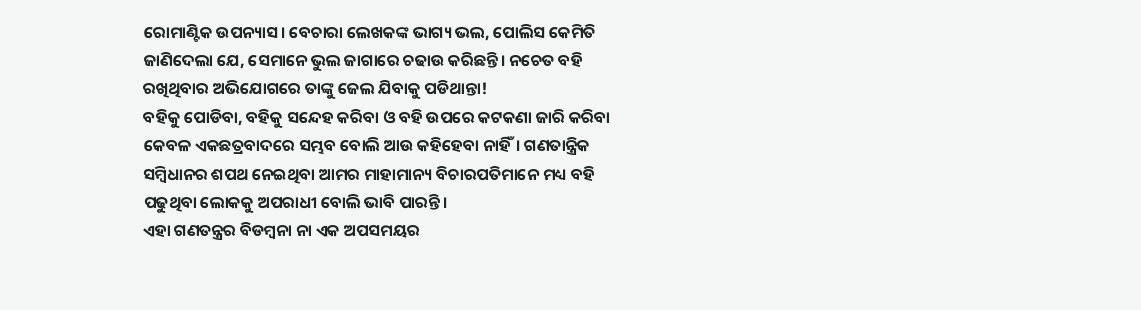ରୋମାଣ୍ଟିକ ଉପନ୍ୟାସ। ବେଚାରା ଲେଖକଙ୍କ ଭାଗ୍ୟ ଭଲ, ପୋଲିସ କେମିତି ଜାଣିଦେଲା ଯେ, ସେମାନେ ଭୁଲ ଜାଗାରେ ଚଢାଉ କରିଛନ୍ତି। ନଚେତ ବହି ରଖିଥିବାର ଅଭିଯୋଗରେ ତାଙ୍କୁ ଜେଲ ଯିବାକୁ ପଡିଥାନ୍ତା!
ବହିକୁ ପୋଡିବା, ବହିକୁ ସନ୍ଦେହ କରିବା ଓ ବହି ଉପରେ କଟକଣା ଜାରି କରିବା କେବଳ ଏକଛତ୍ରବାଦରେ ସମ୍ଭବ ବୋଲି ଆଉ କହିହେବା ନାହିଁ। ଗଣତାନ୍ତ୍ରିକ ସମ୍ବିଧାନର ଶପଥ ନେଇଥିବା ଆମର ମାହାମାନ୍ୟ ବିଚାରପତିମାନେ ମଧ୍ୟ ବହି ପଢୁଥିବା ଲୋକକୁ ଅପରାଧୀ ବୋଲି ଭାବି ପାରନ୍ତି।
ଏହା ଗଣତନ୍ତ୍ରର ବିଡମ୍ବନା ନା ଏକ ଅପସମୟର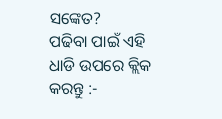ସଙ୍କେତ?
ପଢିବା ପାଇଁ ଏହି ଧାଡି ଉପରେ କ୍ଲିକ କରନ୍ତୁ :-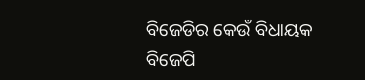ବିଜେଡିର କେଉଁ ବିଧାୟକ ବିଜେପି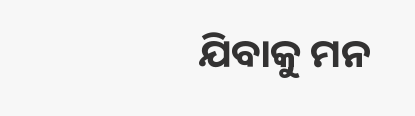ଯିବାକୁ ମନ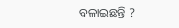ବଳାଇଛନ୍ତି ?